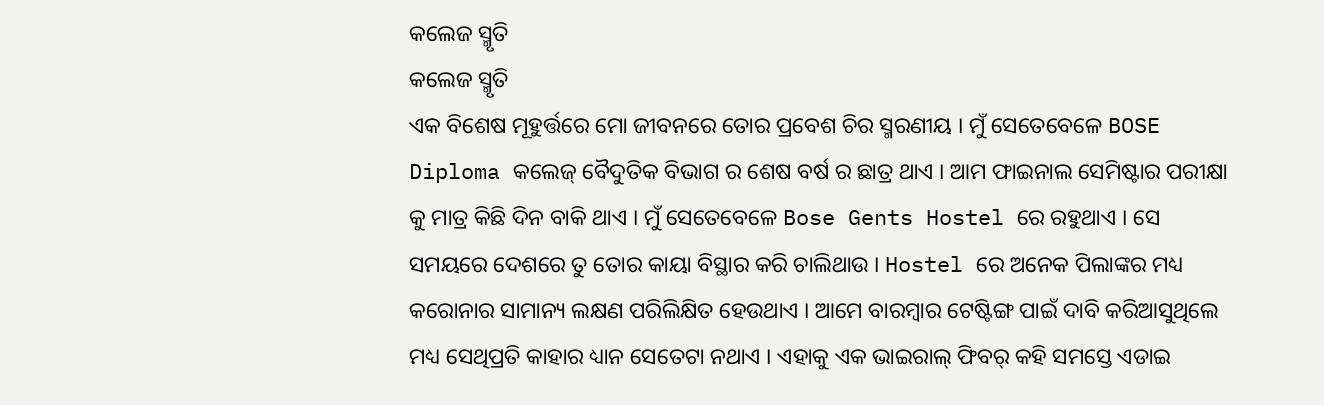କଲେଜ ସ୍ମୃତି
କଲେଜ ସ୍ମୃତି
ଏକ ବିଶେଷ ମୂହୁର୍ତ୍ତରେ ମୋ ଜୀବନରେ ତୋର ପ୍ରବେଶ ଚିର ସ୍ମରଣୀୟ । ମୁଁ ସେତେବେଳେ BOSE Diploma କଲେଜ୍ ବୈଦୁତିକ ବିଭାଗ ର ଶେଷ ବର୍ଷ ର ଛାତ୍ର ଥାଏ । ଆମ ଫାଇନାଲ ସେମିଷ୍ଟାର ପରୀକ୍ଷା କୁ ମାତ୍ର କିଛି ଦିନ ବାକି ଥାଏ । ମୁଁ ସେତେବେଳେ Bose Gents Hostel ରେ ରହୁଥାଏ । ସେ ସମୟରେ ଦେଶରେ ତୁ ତୋର କାୟା ବିସ୍ଥାର କରି ଚାଲିଥାଉ । Hostel ରେ ଅନେକ ପିଲାଙ୍କର ମଧ୍ୟ କରୋନାର ସାମାନ୍ୟ ଲକ୍ଷଣ ପରିଲିକ୍ଷିତ ହେଉଥାଏ । ଆମେ ବାରମ୍ଵାର ଟେଷ୍ଟିଙ୍ଗ ପାଇଁ ଦାବି କରିଆସୁଥିଲେ ମଧ୍ୟ ସେଥିପ୍ରତି କାହାର ଧ୍ୟାନ ସେତେଟା ନଥାଏ । ଏହାକୁ ଏକ ଭାଇରାଲ୍ ଫିବର୍ କହି ସମସ୍ତେ ଏଡାଇ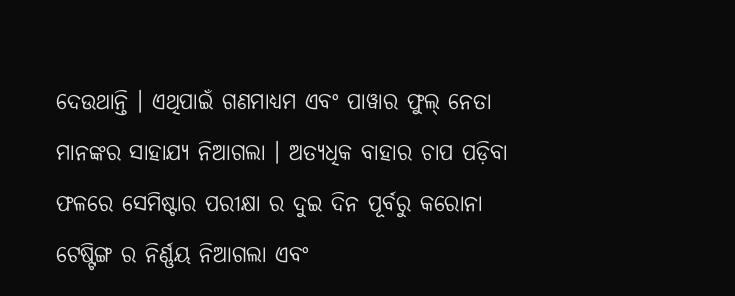ଦେଉଥାନ୍ତି । ଏଥିପାଇଁ ଗଣମାଧ୍ୟମ ଏବଂ ପାୱାର ଫୁଲ୍ ନେତା ମାନଙ୍କର ସାହାଯ୍ୟ ନିଆଗଲା । ଅତ୍ୟଧିକ ବାହାର ଚାପ ପଡ଼ିବା ଫଳରେ ସେମିଷ୍ଟାର ପରୀକ୍ଷା ର ଦୁଇ ଦିନ ପୂର୍ବରୁ କରୋନା ଟେଷ୍ଟିଙ୍ଗ ର ନିର୍ଣ୍ଣୟ ନିଆଗଲା ଏବଂ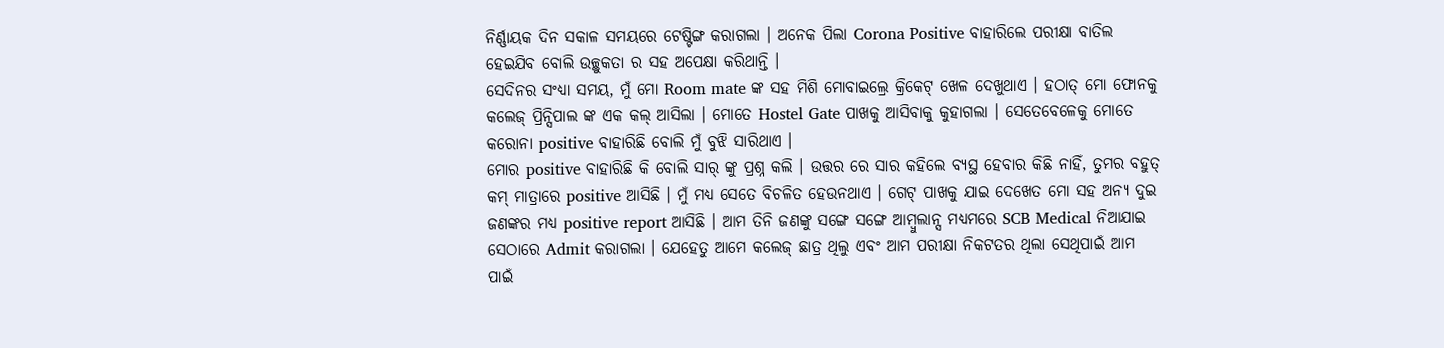ନିର୍ଣ୍ଣାୟକ ଦିନ ସକାଳ ସମୟରେ ଟେଷ୍ଟିଙ୍ଗ କରାଗଲା । ଅନେକ ପିଲା Corona Positive ବାହାରିଲେ ପରୀକ୍ଷା ବାତିଲ ହେଇଯିବ ବୋଲି ଉଚ୍ଛୁକତା ର ସହ ଅପେକ୍ଷା କରିଥାନ୍ତି ।
ସେଦିନର ସଂଧ୍ୟା ସମୟ, ମୁଁ ମୋ Room mate ଙ୍କ ସହ ମିଶି ମୋବାଇଲ୍ରେ କ୍ରିକେଟ୍ ଖେଳ ଦେଖୁଥାଏ । ହଠାତ୍ ମୋ ଫୋନକୁ କଲେଜ୍ ପ୍ରିନ୍ସିପାଲ ଙ୍କ ଏକ କଲ୍ ଆସିଲା । ମୋତେ Hostel Gate ପାଖକୁ ଆସିବାକୁ କୁହାଗଲା । ସେତେବେଳେକୁ ମୋତେ କରୋନା positive ବାହାରିଛି ବୋଲି ମୁଁ ବୁଝି ସାରିଥାଏ ।
ମୋର positive ବାହାରିଛି କି ବୋଲି ସାର୍ ଙ୍କୁ ପ୍ରଶ୍ନ କଲି । ଉତ୍ତର ରେ ସାର କହିଲେ ବ୍ୟସ୍ଥ ହେବାର କିଛି ନାହିଁ, ତୁମର ବହୁତ୍ କମ୍ ମାତ୍ରାରେ positive ଆସିଛି । ମୁଁ ମଧ୍ୟ ସେତେ ବିଚଳିତ ହେଉନଥାଏ । ଗେଟ୍ ପାଖକୁ ଯାଇ ଦେଖେତ ମୋ ସହ ଅନ୍ୟ ଦୁଇ ଜଣଙ୍କର ମଧ୍ୟ positive report ଆସିଛି । ଆମ ତିନି ଜଣଙ୍କୁ ସଙ୍ଗେ ସଙ୍ଗେ ଆମ୍ବୁଲାନ୍ସ ମଧ୍ୟମରେ SCB Medical ନିଆଯାଇ ସେଠାରେ Admit କରାଗଲା । ଯେହେତୁ ଆମେ କଲେଜ୍ ଛାତ୍ର ଥିଲୁ ଏବଂ ଆମ ପରୀକ୍ଷା ନିକଟତର ଥିଲା ସେଥିପାଇଁ ଆମ ପାଇଁ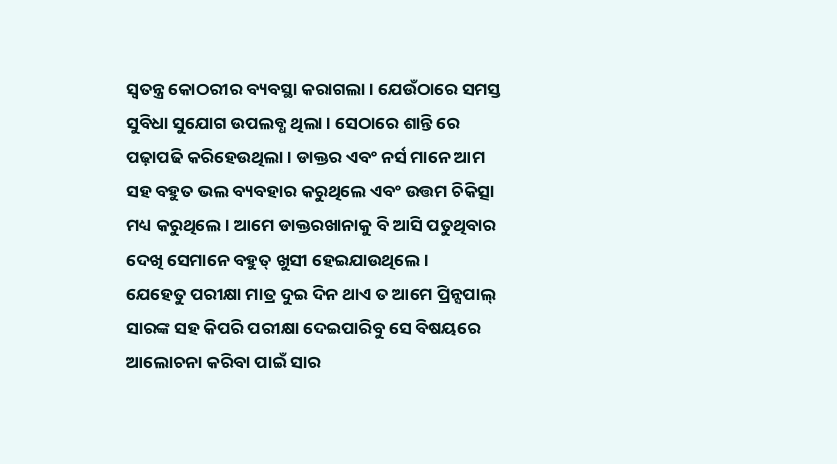ସ୍ଵତନ୍ତ୍ର କୋଠରୀର ବ୍ୟବସ୍ଥା କରାଗଲା । ଯେଉଁଠାରେ ସମସ୍ତ ସୁବିଧା ସୁଯୋଗ ଉପଲବ୍ଧ ଥିଲା । ସେଠାରେ ଶାନ୍ତି ରେ ପଢ଼ାପଢି କରିହେଉଥିଲା । ଡାକ୍ତର ଏବଂ ନର୍ସ ମାନେ ଆମ ସହ ବହୁତ ଭଲ ବ୍ୟବହାର କରୁଥିଲେ ଏବଂ ଉତ୍ତମ ଚିକିତ୍ସା ମଧ୍ୟ କରୁଥିଲେ । ଆମେ ଡାକ୍ତରଖାନାକୁ ବି ଆସି ପତୁଥିବାର ଦେଖି ସେମାନେ ବହୁତ୍ ଖୁସୀ ହେଇଯାଉଥିଲେ ।
ଯେହେତୁ ପରୀକ୍ଷା ମାତ୍ର ଦୁଇ ଦିନ ଥାଏ ତ ଆମେ ପ୍ରିନ୍ସପାଲ୍ ସାରଙ୍କ ସହ କିପରି ପରୀକ୍ଷା ଦେଇପାରିବୁ ସେ ବିଷୟରେ ଆଲୋଚନା କରିବା ପାଇଁ ସାର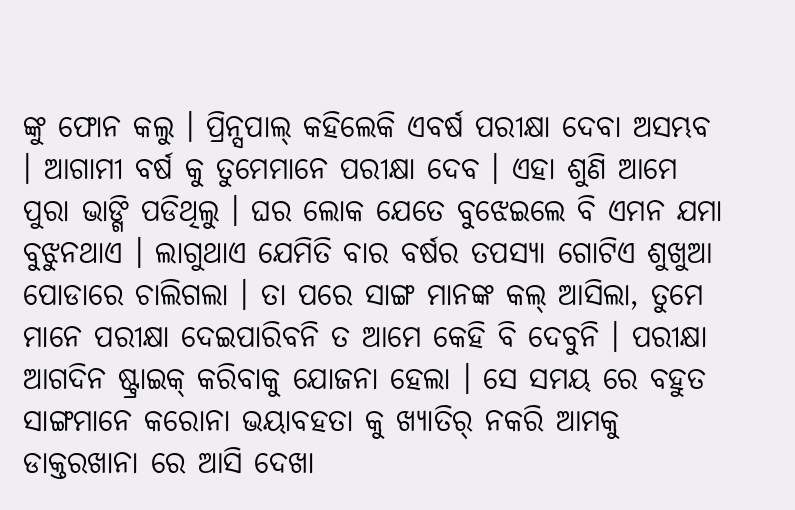ଙ୍କୁ ଫୋନ କଲୁ । ପ୍ରିନ୍ସପାଲ୍ କହିଲେକି ଏବର୍ଷ ପରୀକ୍ଷା ଦେବା ଅସମ୍ଭବ । ଆଗାମୀ ବର୍ଷ କୁ ତୁମେମାନେ ପରୀକ୍ଷା ଦେବ । ଏହା ଶୁଣି ଆମେ ପୁରା ଭାଙ୍ଗି ପଡିଥିଲୁ । ଘର ଲୋକ ଯେତେ ବୁଝେଇଲେ ବି ଏମନ ଯମା ବୁଝୁନଥାଏ । ଲାଗୁଥାଏ ଯେମିତି ବାର ବର୍ଷର ତପସ୍ୟା ଗୋଟିଏ ଶୁଖୁଆ ପୋଡାରେ ଚାଲିଗଲା । ତା ପରେ ସାଙ୍ଗ ମାନଙ୍କ କଲ୍ ଆସିଲା, ତୁମେ ମାନେ ପରୀକ୍ଷା ଦେଇପାରିବନି ତ ଆମେ କେହି ବି ଦେବୁନି । ପରୀକ୍ଷା ଆଗଦିନ ଷ୍ଟ୍ରାଇକ୍ କରିବାକୁ ଯୋଜନା ହେଲା । ସେ ସମୟ ରେ ବହୁତ ସାଙ୍ଗମାନେ କରୋନା ଭୟାବହତା କୁ ଖ୍ୟାତିର୍ ନକରି ଆମକୁ ଡାକ୍ତରଖାନା ରେ ଆସି ଦେଖା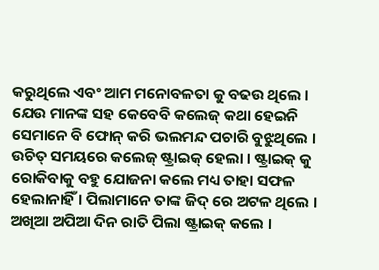କରୁଥିଲେ ଏବଂ ଆମ ମନୋବଳତା କୁ ବଢଉ ଥିଲେ । ଯେଉ ମାନଙ୍କ ସହ କେବେବି କଲେଜ୍ କଥା ହେଇନି ସେମାନେ ବି ଫୋନ୍ କରି ଭଲମନ୍ଦ ପଚାରି ବୁଝୁଥିଲେ ।
ଉଚିତ୍ ସମୟରେ କଲେଜ୍ ଷ୍ଟ୍ରାଇକ୍ ହେଲା । ଷ୍ଟ୍ରାଇକ୍ କୁ ରୋକିବାକୁ ବହୁ ଯୋଜନା କଲେ ମଧ୍ୟ ତାହା ସଫଳ ହେଲାନାହିଁ । ପିଲାମାନେ ତାଙ୍କ ଜିଦ୍ ରେ ଅଟଳ ଥିଲେ । ଅଖିଆ ଅପିଆ ଦିନ ରାତି ପିଲା ଷ୍ଟ୍ରାଇକ୍ କଲେ ।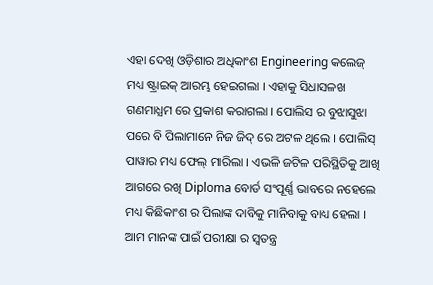ଏହା ଦେଖି ଓଡ଼ିଶାର ଅଧିକାଂଶ Engineering କଲେଜ୍ ମଧ୍ୟ ଷ୍ଟ୍ରାଇକ୍ ଆରମ୍ଭ ହେଇଗଲା । ଏହାକୁ ସିଧାସଳଖ ଗଣମାଧ୍ଯମ ରେ ପ୍ରକାଶ କରାଗଲା । ପୋଲିସ ର ବୁଝାସୁଝା ପରେ ବି ପିଲାମାନେ ନିଜ ଜିଦ୍ ରେ ଅଟଳ ଥିଲେ । ପୋଲିସ୍ ପାୱାର ମଧ୍ୟ ଫେଲ୍ ମାରିଲା । ଏଭଳି ଜଟିଳ ପରିସ୍ଥିତିକୁ ଆଖି ଆଗରେ ରଖି Diploma ବୋର୍ଡ ସଂପୂର୍ଣ୍ଣ ଭାବରେ ନହେଲେ ମଧ୍ୟ କିଛିକାଂଶ ର ପିଲାଙ୍କ ଦାବିକୁ ମାନିବାକୁ ବାଧ୍ୟ ହେଲା । ଆମ ମାନଙ୍କ ପାଇଁ ପରୀକ୍ଷା ର ସ୍ଵତନ୍ତ୍ର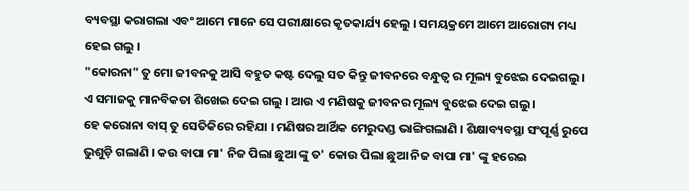ବ୍ୟବସ୍ଥା କରାଗଲା ଏବଂ ଆମେ ମାନେ ସେ ପରୀକ୍ଷାରେ କୃତକାର୍ଯ୍ୟ ହେଲୁ । ସମୟକ୍ରମେ ଆମେ ଆରୋଗ୍ୟ ମଧ୍ୟ ହେଇ ଗଲୁ ।
"କୋରନା" ତୁ ମୋ ଜୀବନକୁ ଆସି ବହୁତ କଷ୍ଟ ଦେଲୁ ସତ କିନ୍ତୁ ଜୀବନରେ ବନ୍ଧୁତ୍ୱ ର ମୂଲ୍ୟ ବୁଝେଇ ଦେଇଗଲୁ । ଏ ସମାଜକୁ ମାନବିକତା ଶିଖେଇ ଦେଇ ଗଲୁ । ଆଉ ଏ ମଣିଷକୁ ଜୀବନର ମୂଲ୍ୟ ବୁଝେଇ ଦେଇ ଗଲୁ ।
ହେ କରୋନା ବାସ୍ ତୁ ସେତିକିରେ ରହିଯା । ମଣିଷର ଆର୍ଥିକ ମେରୁଦଣ୍ଡ ଭାଙ୍ଗିଗଲାଣି । ଶିକ୍ଷାବ୍ୟବସ୍ଥା ସଂପୂର୍ଣ୍ଣ ରୁପେ ଭୁଶୁଡ଼ି ଗଲାଣି । କଉ ବାପା ମା' ନିଜ ପିଲା ଛୁଆ ଙ୍କୁ ତ' କୋଉ ପିଲା ଛୁଆ ନିଜ ବାପା ମା' ଙ୍କୁ ହରେଇ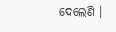ଦେଲେଣି ।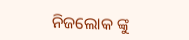ନିଜଲୋକ ଙ୍କୁ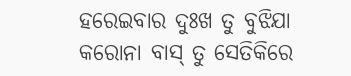ହରେଇବାର ଦୁଃଖ ତୁ ବୁଝିଯା କରୋନା ବାସ୍ ତୁ ସେତିକିରେ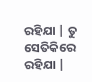ରହିଯା | ତୁ ସେତିକିରେ ରହିଯା |